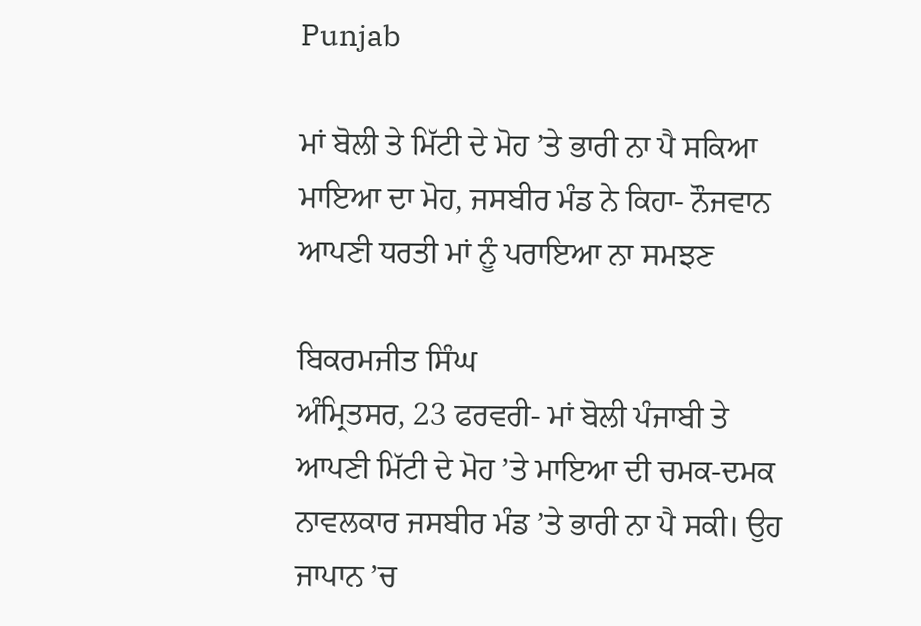Punjab

ਮਾਂ ਬੋਲੀ ਤੇ ਮਿੱਟੀ ਦੇ ਮੋਹ ’ਤੇ ਭਾਰੀ ਨਾ ਪੈ ਸਕਿਆ ਮਾਇਆ ਦਾ ਮੋਹ, ਜਸਬੀਰ ਮੰਡ ਨੇ ਕਿਹਾ- ਨੌਜਵਾਨ ਆਪਣੀ ਧਰਤੀ ਮਾਂ ਨੂੰ ਪਰਾਇਆ ਨਾ ਸਮਝਣ

ਬਿਕਰਮਜੀਤ ਸਿੰਘ
ਅੰਮ੍ਰਿਤਸਰ, 23 ਫਰਵਰੀ- ਮਾਂ ਬੋਲੀ ਪੰਜਾਬੀ ਤੇ ਆਪਣੀ ਮਿੱਟੀ ਦੇ ਮੋਹ ’ਤੇ ਮਾਇਆ ਦੀ ਚਮਕ-ਦਮਕ ਨਾਵਲਕਾਰ ਜਸਬੀਰ ਮੰਡ ’ਤੇ ਭਾਰੀ ਨਾ ਪੈ ਸਕੀ। ਉਹ ਜਾਪਾਨ ’ਚ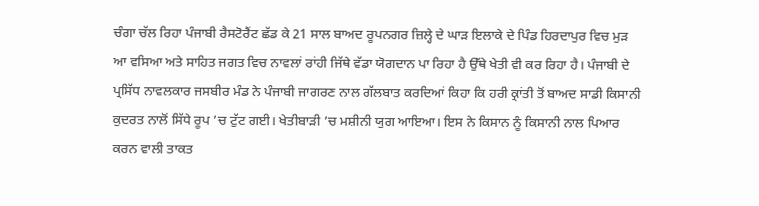ਚੰਗਾ ਚੱਲ ਰਿਹਾ ਪੰਜਾਬੀ ਰੈਸਟੋਰੈਂਟ ਛੱਡ ਕੇ 21 ਸਾਲ ਬਾਅਦ ਰੂਪਨਗਰ ਜ਼ਿਲ੍ਹੇ ਦੇ ਘਾੜ ਇਲਾਕੇ ਦੇ ਪਿੰਡ ਹਿਰਦਾਪੁਰ ਵਿਚ ਮੁੜ ਆ ਵਸਿਆ ਅਤੇ ਸਾਹਿਤ ਜਗਤ ਵਿਚ ਨਾਵਲਾਂ ਰਾਂਹੀ ਜਿੱਥੇ ਵੱਡਾ ਯੋਗਦਾਨ ਪਾ ਰਿਹਾ ਹੈ ਉੱਥੇ ਖੇਤੀ ਵੀ ਕਰ ਰਿਹਾ ਹੈ। ਪੰਜਾਬੀ ਦੇ ਪ੍ਰਸਿੱਧ ਨਾਵਲਕਾਰ ਜਸਬੀਰ ਮੰਡ ਨੇ ਪੰਜਾਬੀ ਜਾਗਰਣ ਨਾਲ ਗੱਲਬਾਤ ਕਰਦਿਆਂ ਕਿਹਾ ਕਿ ਹਰੀ ਕ੍ਰਾਂਤੀ ਤੋਂ ਬਾਅਦ ਸਾਡੀ ਕਿਸਾਨੀ ਕੁਦਰਤ ਨਾਲੋਂ ਸਿੱਧੇ ਰੂਪ ’ਚ ਟੁੱਟ ਗਈ। ਖੇਤੀਬਾੜੀ ’ਚ ਮਸ਼ੀਨੀ ਯੁਗ ਆਇਆ। ਇਸ ਨੇ ਕਿਸਾਨ ਨੂੰ ਕਿਸਾਨੀ ਨਾਲ ਪਿਆਰ ਕਰਨ ਵਾਲੀ ਤਾਕਤ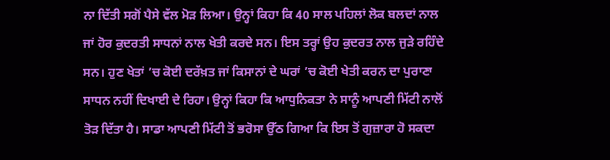ਨਾ ਦਿੱਤੀ ਸਗੋਂ ਪੈਸੇ ਵੱਲ ਮੋੜ ਲਿਆ। ਉਨ੍ਹਾਂ ਕਿਹਾ ਕਿ 40 ਸਾਲ ਪਹਿਲਾਂ ਲੋਕ ਬਲਦਾਂ ਨਾਲ ਜਾਂ ਹੋਰ ਕੁਦਰਤੀ ਸਾਧਨਾਂ ਨਾਲ ਖੇਤੀ ਕਰਦੇ ਸਨ। ਇਸ ਤਰ੍ਹਾਂ ਉਹ ਕੁਦਰਤ ਨਾਲ ਜੁੜੇ ਰਹਿੰਦੇ ਸਨ। ਹੁਣ ਖੇਤਾਂ ’ਚ ਕੋਈ ਦਰੱਖ਼ਤ ਜਾਂ ਕਿਸਾਨਾਂ ਦੇ ਘਰਾਂ ’ਚ ਕੋਈ ਖੇਤੀ ਕਰਨ ਦਾ ਪੁਰਾਣਾ ਸਾਧਨ ਨਹੀਂ ਦਿਖਾਈ ਦੇ ਰਿਹਾ। ਉਨ੍ਹਾਂ ਕਿਹਾ ਕਿ ਆਧੁਨਿਕਤਾ ਨੇ ਸਾਨੂੰ ਆਪਣੀ ਮਿੱਟੀ ਨਾਲੋਂ ਤੋੜ ਦਿੱਤਾ ਹੈ। ਸਾਡਾ ਆਪਣੀ ਮਿੱਟੀ ਤੋਂ ਭਰੋਸਾ ਉੱਠ ਗਿਆ ਕਿ ਇਸ ਤੋਂ ਗੁਜ਼ਾਰਾ ਹੋ ਸਕਦਾ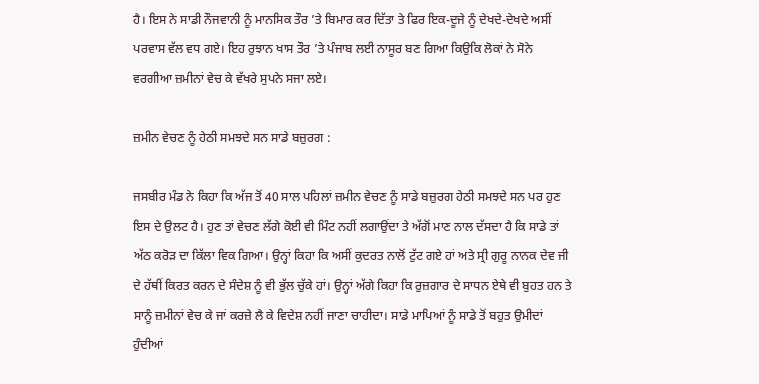ਹੈ। ਇਸ ਨੇ ਸਾਡੀ ਨੌਜਵਾਨੀ ਨੂੰ ਮਾਨਸਿਕ ਤੌਰ ’ਤੇ ਬਿਮਾਰ ਕਰ ਦਿੱਤਾ ਤੇ ਫਿਰ ਇਕ-ਦੂਜੇ ਨੂੰ ਦੇਖਦੇ-ਦੇਖਦੇ ਅਸੀਂ ਪਰਵਾਸ ਵੱਲ ਵਧ ਗਏ। ਇਹ ਰੁਝਾਨ ਖਾਸ ਤੌਰ ’ਤੇ ਪੰਜਾਬ ਲਈ ਨਾਸੂਰ ਬਣ ਗਿਆ ਕਿਉਕਿ ਲੋਕਾਂ ਨੇ ਸੋਨੇ ਵਰਗੀਆ ਜ਼ਮੀਨਾਂ ਵੇਚ ਕੇ ਵੱਖਰੇ ਸੁਪਨੇ ਸਜਾ ਲਏ।

ਜ਼ਮੀਨ ਵੇਚਣ ਨੂੰ ਹੇਠੀ ਸਮਝਦੇ ਸਨ ਸਾਡੇ ਬਜ਼ੁਰਗ :

ਜਸਬੀਰ ਮੰਡ ਨੇ ਕਿਹਾ ਕਿ ਅੱਜ ਤੋਂ 40 ਸਾਲ ਪਹਿਲਾਂ ਜ਼ਮੀਨ ਵੇਚਣ ਨੂੰ ਸਾਡੇ ਬਜ਼ੁਰਗ ਹੇਠੀ ਸਮਝਦੇ ਸਨ ਪਰ ਹੁਣ ਇਸ ਦੇ ਉਲਟ ਹੈ। ਹੁਣ ਤਾਂ ਵੇਚਣ ਲੱਗੇ ਕੋਈ ਵੀ ਮਿੰਟ ਨਹੀਂ ਲਗਾਉਂਦਾ ਤੇ ਅੱਗੋਂ ਮਾਣ ਨਾਲ ਦੱਸਦਾ ਹੈ ਕਿ ਸਾਡੇ ਤਾਂ ਅੱਠ ਕਰੋੜ ਦਾ ਕਿੱਲਾ ਵਿਕ ਗਿਆ। ਉਨ੍ਹਾਂ ਕਿਹਾ ਕਿ ਅਸੀਂ ਕੁਦਰਤ ਨਾਲੋਂ ਟੁੱਟ ਗਏ ਹਾਂ ਅਤੇ ਸ੍ਰੀ ਗੁਰੂ ਨਾਨਕ ਦੇਵ ਜੀ ਦੇ ਹੱਥੀਂ ਕਿਰਤ ਕਰਨ ਦੇ ਸੰਦੇਸ਼ ਨੂੰ ਵੀ ਭੁੱਲ ਚੁੱਕੇ ਹਾਂ। ਉਨ੍ਹਾਂ ਅੱਗੇ ਕਿਹਾ ਕਿ ਰੁਜ਼ਗਾਰ ਦੇ ਸਾਧਨ ਏਥੇ ਵੀ ਬੁਹਤ ਹਨ ਤੇ ਸਾਨੂੰ ਜ਼ਮੀਨਾਂ ਵੇਚ ਕੇ ਜਾਂ ਕਰਜ਼ੇ ਲੈ ਕੇ ਵਿਦੇਸ਼ ਨਹੀਂ ਜਾਣਾ ਚਾਹੀਦਾ। ਸਾਡੇ ਮਾਪਿਆਂ ਨੂੰ ਸਾਡੇ ਤੋਂ ਬਹੁਤ ਉਮੀਦਾਂ ਹੁੰਦੀਆਂ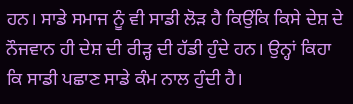ਹਨ। ਸਾਡੇ ਸਮਾਜ ਨੂੰ ਵੀ ਸਾਡੀ ਲੋੜ ਹੈ ਕਿਉਂਕਿ ਕਿਸੇ ਦੇਸ਼ ਦੇ ਨੌਜਵਾਨ ਹੀ ਦੇਸ਼ ਦੀ ਰੀੜ੍ਹ ਦੀ ਹੱਡੀ ਹੁੰਦੇ ਹਨ। ਉਨ੍ਹਾਂ ਕਿਹਾ ਕਿ ਸਾਡੀ ਪਛਾਣ ਸਾਡੇ ਕੰਮ ਨਾਲ ਹੁੰਦੀ ਹੈ।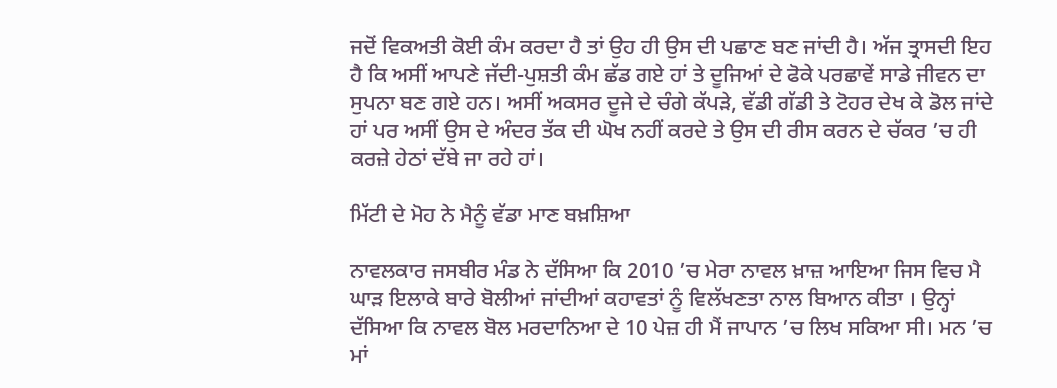ਜਦੋਂ ਵਿਕਅਤੀ ਕੋਈ ਕੰਮ ਕਰਦਾ ਹੈ ਤਾਂ ਉਹ ਹੀ ਉਸ ਦੀ ਪਛਾਣ ਬਣ ਜਾਂਦੀ ਹੈ। ਅੱਜ ਤ੍ਰਾਸਦੀ ਇਹ ਹੈ ਕਿ ਅਸੀਂ ਆਪਣੇ ਜੱਦੀ-ਪੁਸ਼ਤੀ ਕੰਮ ਛੱਡ ਗਏ ਹਾਂ ਤੇ ਦੂਜਿਆਂ ਦੇ ਫੋਕੇ ਪਰਛਾਵੇਂ ਸਾਡੇ ਜੀਵਨ ਦਾ ਸੁਪਨਾ ਬਣ ਗਏ ਹਨ। ਅਸੀਂ ਅਕਸਰ ਦੂਜੇ ਦੇ ਚੰਗੇ ਕੱਪੜੇ, ਵੱਡੀ ਗੱਡੀ ਤੇ ਟੋਹਰ ਦੇਖ ਕੇ ਡੋਲ ਜਾਂਦੇ ਹਾਂ ਪਰ ਅਸੀਂ ਉਸ ਦੇ ਅੰਦਰ ਤੱਕ ਦੀ ਘੋਖ ਨਹੀਂ ਕਰਦੇ ਤੇ ਉਸ ਦੀ ਰੀਸ ਕਰਨ ਦੇ ਚੱਕਰ ’ਚ ਹੀ ਕਰਜ਼ੇ ਹੇਠਾਂ ਦੱਬੇ ਜਾ ਰਹੇ ਹਾਂ।

ਮਿੱਟੀ ਦੇ ਮੋਹ ਨੇ ਮੈਨੂੰ ਵੱਡਾ ਮਾਣ ਬਖ਼ਸ਼ਿਆ

ਨਾਵਲਕਾਰ ਜਸਬੀਰ ਮੰਡ ਨੇ ਦੱਸਿਆ ਕਿ 2010 ’ਚ ਮੇਰਾ ਨਾਵਲ ਖ਼ਾਜ਼ ਆਇਆ ਜਿਸ ਵਿਚ ਮੈ ਘਾੜ ਇਲਾਕੇ ਬਾਰੇ ਬੋਲੀਆਂ ਜਾਂਦੀਆਂ ਕਹਾਵਤਾਂ ਨੂੰ ਵਿਲੱਖਣਤਾ ਨਾਲ ਬਿਆਨ ਕੀਤਾ । ਉਨ੍ਹਾਂ ਦੱਸਿਆ ਕਿ ਨਾਵਲ ਬੋਲ ਮਰਦਾਨਿਆ ਦੇ 10 ਪੇਜ਼ ਹੀ ਮੈਂ ਜਾਪਾਨ ’ਚ ਲਿਖ ਸਕਿਆ ਸੀ। ਮਨ ’ਚ ਮਾਂ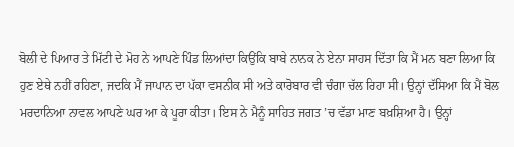ਬੋਲੀ ਦੇ ਪਿਆਰ ਤੇ ਮਿੱਟੀ ਦੇ ਮੋਹ ਨੇ ਆਪਣੇ ਪਿੰਡ ਲਿਆਂਦਾ ਕਿਉਂਕਿ ਬਾਬੇ ਨਾਨਕ ਨੇ ਏਨਾ ਸਾਹਸ ਦਿੱਤਾ ਕਿ ਮੈਂ ਮਨ ਬਣਾ ਲਿਆ ਕਿ ਹੁਣ ਏਥੇ ਨਹੀਂ ਰਹਿਣਾ, ਜਦਕਿ ਮੈਂ ਜਾਪਾਨ ਦਾ ਪੱਕਾ ਵਸਨੀਕ ਸੀ ਅਤੇ ਕਾਰੋਬਾਰ ਵੀ ਚੰਗਾ ਚੱਲ ਰਿਹਾ ਸੀ। ਉਨ੍ਹਾਂ ਦੱਸਿਆ ਕਿ ਮੈਂ ਬੋਲ ਮਰਦਾਨਿਆ ਨਾਵਲ ਆਪਣੇ ਘਰ ਆ ਕੇ ਪੂਰਾ ਕੀਤਾ। ਇਸ ਨੇ ਮੈਨੂੰ ਸਾਹਿਤ ਜਗਤ ’ਚ ਵੱਡਾ ਮਾਣ ਬਖ਼ਸ਼ਿਆ ਹੈ। ਉਨ੍ਹਾਂ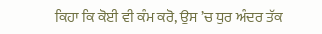ਕਿਹਾ ਕਿ ਕੋਈ ਵੀ ਕੰਮ ਕਰੋ, ਉਸ ’ਚ ਧੁਰ ਅੰਦਰ ਤੱਕ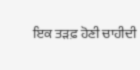ਇਕ ਤੜਫ਼ ਹੋਣੀ ਚਾਹੀਦੀ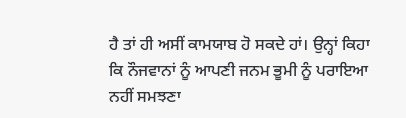ਹੈ ਤਾਂ ਹੀ ਅਸੀਂ ਕਾਮਯਾਬ ਹੋ ਸਕਦੇ ਹਾਂ। ਉਨ੍ਹਾਂ ਕਿਹਾ ਕਿ ਨੌਜਵਾਨਾਂ ਨੂੰ ਆਪਣੀ ਜਨਮ ਭੂਮੀ ਨੂੰ ਪਰਾਇਆ ਨਹੀਂ ਸਮਝਣਾ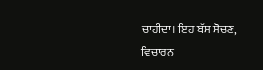ਚਾਹੀਦਾ। ਇਹ ਬੱਸ ਸੋਚਣ, ਵਿਚਾਰਨ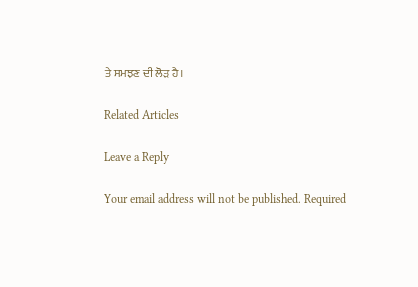ਤੇ ਸਮਝਣ ਦੀ ਲੋੜ ਹੈ।

Related Articles

Leave a Reply

Your email address will not be published. Required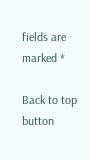fields are marked *

Back to top button